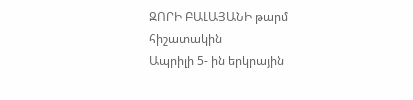ԶՈՐԻ ԲԱԼԱՅԱՆԻ թարմ հիշատակին
Ապրիլի 5- ին երկրային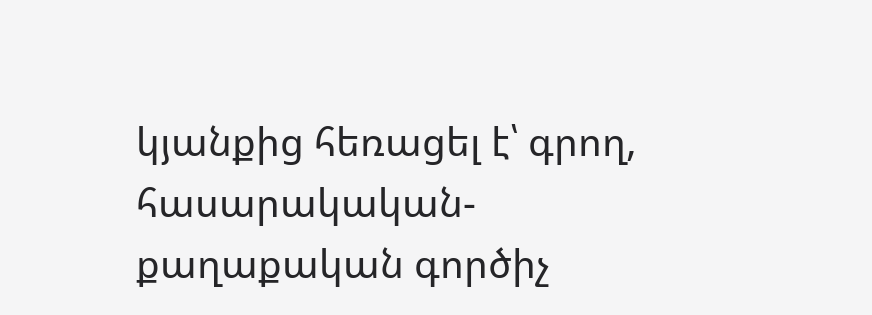կյանքից հեռացել է՝ գրող, հասարակական-քաղաքական գործիչ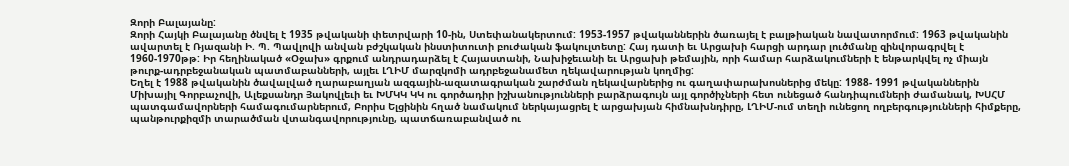Զորի Բալայանը:
Զորի Հայկի Բալայանը ծնվել է 1935 թվականի փետրվարի 10-ին, Ստեփանակերտում: 1953-1957 թվականներին ծառայել է բալթիական նավատորմում: 1963 թվականին ավարտել է Ռյազանի Ի. Պ. Պավլովի անվան բժշկական ինստիտուտի բուժական ֆակուլտետը: Հայ դատի եւ Արցախի հարցի արդար լուծմանը զինվորագրվել է 1960-1970թթ: Իր հեղինակած «Օջախ» գրքում անդրադարձել է Հայաստանի, Նախիջեւանի եւ Արցախի թեմային, որի համար հարձակումների է ենթարկվել ոչ միայն թուրք-ադրբեջանական պատմաբանների, այլեւ ԼՂԻՄ մարզկոմի ադրբեջանամետ ղեկավարության կողմից:
Եղել է 1988 թվականին ծավալված ղարաբաղյան ազգային-ազատագրական շարժման ղեկավարներից ու գաղափարախոսներից մեկը: 1988- 1991 թվականներին Միխայիլ Գորբաչովի, Ալեքսանդր Յակովլեւի եւ ԽՄԿԿ ԿԿ ու գործադիր իշխանությունների բարձրագույն այլ գործիչների հետ ունեցած հանդիպումների ժամանակ, ԽՍՀՄ պատգամավորների համագումարներում, Բորիս Ելցինին հղած նամակում ներկայացրել է արցախյան հիմնախնդիրը, ԼՂԻՄ-ում տեղի ունեցող ողբերգությունների հիմքերը, պանթուրքիզմի տարածման վտանգավորությունը, պատճառաբանված ու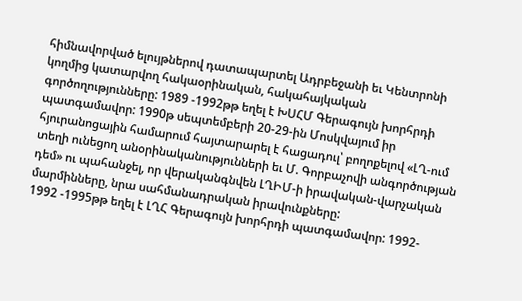հիմնավորված ելույթներով դատապարտել Ադրբեջանի եւ Կենտրոնի կողմից կատարվող հակաօրինական, հակահայկական գործողությունները: 1989 -1992թթ եղել է ԽՍՀՄ Գերագույն խորհրդի պատգամավոր: 1990թ սեպտեմբերի 20-29-ին Մոսկվայում իր հյուրանոցային համարում հայտարարել է հացադուլ՝ բողոքելով «ԼՂ-ում տեղի ունեցող անօրինականությունների եւ Մ. Գորբաչովի անգործության դեմ» ու պահանջել, որ վերականգնվեն ԼՂԻՄ-ի իրավական-վարչական մարմինները, նրա սահմանադրական իրավունքները:
1992 -1995թթ եղել է ԼՂՀ Գերագույն խորհրդի պատգամավոր: 1992-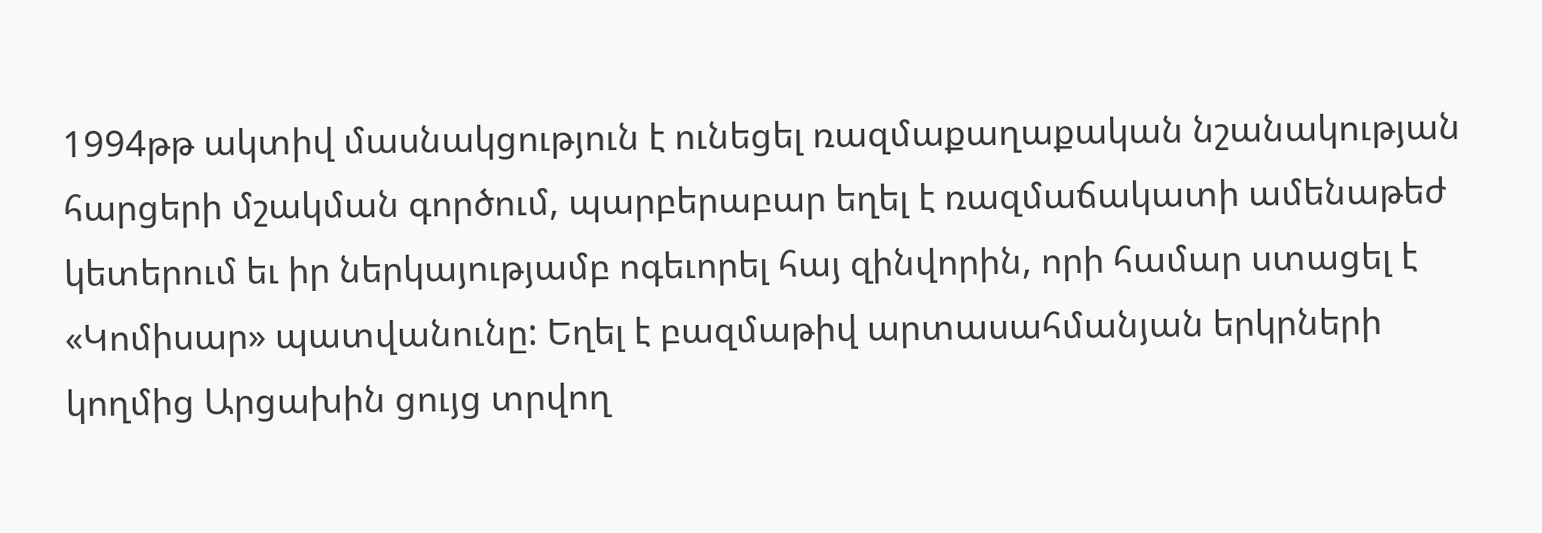1994թթ ակտիվ մասնակցություն է ունեցել ռազմաքաղաքական նշանակության հարցերի մշակման գործում, պարբերաբար եղել է ռազմաճակատի ամենաթեժ կետերում եւ իր ներկայությամբ ոգեւորել հայ զինվորին, որի համար ստացել է «Կոմիսար» պատվանունը: Եղել է բազմաթիվ արտասահմանյան երկրների կողմից Արցախին ցույց տրվող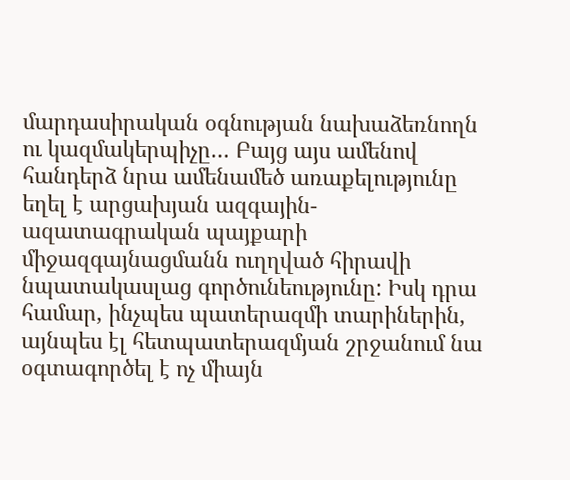մարդասիրական օգնության նախաձեռնողն ու կազմակերպիչը… Բայց այս ամենով հանդերձ նրա ամենամեծ առաքելությունը եղել է արցախյան ազգային- ազատագրական պայքարի միջազգայնացմանն ուղղված հիրավի նպատակասլաց գործունեությունը: Իսկ դրա համար, ինչպես պատերազմի տարիներին, այնպես էլ հետպատերազմյան շրջանում նա օգտագործել է ոչ միայն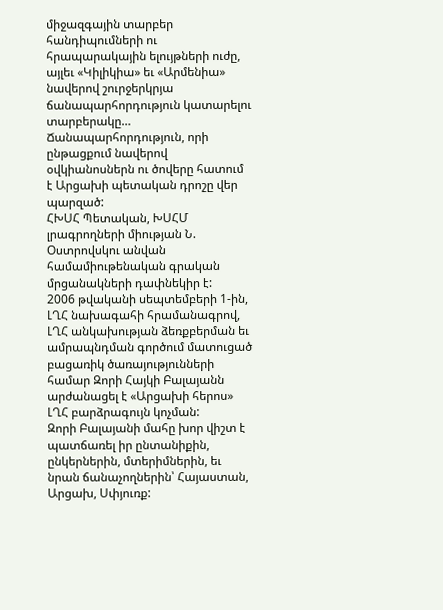միջազգային տարբեր հանդիպումների ու հրապարակային ելույթների ուժը, այլեւ «Կիլիկիա» եւ «Արմենիա» նավերով շուրջերկրյա ճանապարհորդություն կատարելու տարբերակը… Ճանապարհորդություն, որի ընթացքում նավերով օվկիանոսներն ու ծովերը հատում է Արցախի պետական դրոշը վեր պարզած:
ՀԽՍՀ Պետական, ԽՍՀՄ լրագրողների միության Ն. Օստրովսկու անվան համամիութենական գրական մրցանակների դափնեկիր է:
2006 թվականի սեպտեմբերի 1-ին, ԼՂՀ նախագահի հրամանագրով, ԼՂՀ անկախության ձեռքբերման եւ ամրապնդման գործում մատուցած բացառիկ ծառայությունների համար Զորի Հայկի Բալայանն արժանացել է «Արցախի հերոս» ԼՂՀ բարձրագույն կոչման:
Զորի Բալայանի մահը խոր վիշտ է պատճառել իր ընտանիքին, ընկերներին, մտերիմներին, եւ նրան ճանաչողներին՝ Հայաստան, Արցախ, Սփյուռք: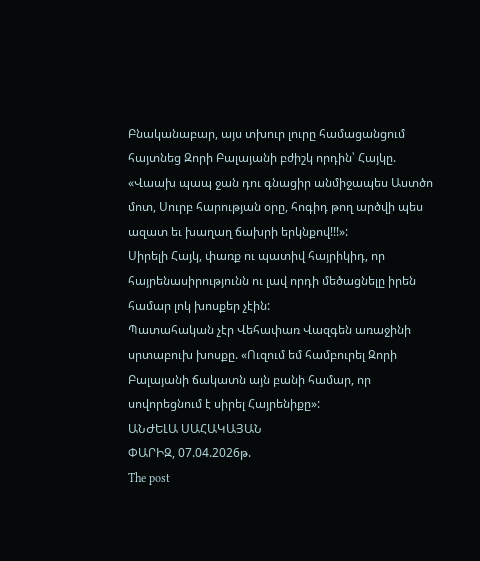Բնականաբար, այս տխուր լուրը համացանցում հայտնեց Զորի Բալայանի բժիշկ որդին՝ Հայկը. «Վաախ պապ ջան դու գնացիր անմիջապես Աստծո մոտ, Սուրբ հարության օրը, հոգիդ թող արծվի պես ազատ եւ խաղաղ ճախրի երկնքով!!!»:
Սիրելի Հայկ, փառք ու պատիվ հայրիկիդ, որ հայրենասիրությունն ու լավ որդի մեծացնելը իրեն համար լոկ խոսքեր չէին:
Պատահական չէր Վեհափառ Վազգեն առաջինի սրտաբուխ խոսքը. «Ուզում եմ համբուրել Զորի Բալայանի ճակատն այն բանի համար, որ սովորեցնում է սիրել Հայրենիքը»:
ԱՆԺԵԼԱ ՍԱՀԱԿԱՅԱՆ
ՓԱՐԻԶ, 07.04.2026թ.
The post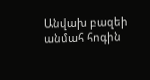Անվախ բազեի անմահ հոգին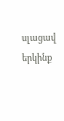սլացավ երկինք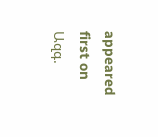appeared first on Ազգ.